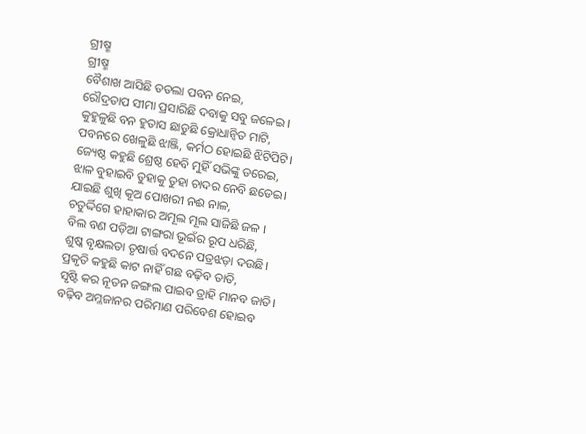ଗ୍ରୀଷ୍ମ
ଗ୍ରୀଷ୍ମ
ବୈଶାଖ ଆସିଛି ତତଲା ପବନ ନେଇ,
ରୌଦ୍ରତାପ ସୀମା ପ୍ରସାରିଛି ଦବାକୁ ସବୁ ଜଳେଇ ।
କୁହୁଳୁଛି ବନ ହୁତାସ ଛାଡୁଛି କ୍ରୋଧାନ୍ୱିତ ମାଟି,
ପବନରେ ଖେଳୁଛି ଝାଞ୍ଜି, କର୍ମଠ ହୋଇଛି ଝିଟିପିଟି।
ଜ୍ୟେଷ୍ଠ କହୁଛି ଶ୍ରେଷ୍ଠ ହେବି ମୁହିଁ ସଭିଙ୍କୁ ଡରେଇ,
ଝାଳ ବୁହାଇବି ତୁହାକୁ ତୁହା ଚାଦର ନେବି ଛଡେଇ।
ଯାଇଛି ଶୁଖି କୂଅ ପୋଖରୀ ନଈ ନାଳ,
ଚତୁର୍ଦ୍ଦିଗେ ହାହାକାର ଅମୂଲ ମୂଲ ସାଜିଛି ଜଳ ।
ବିଲ ବଣ ପଡ଼ିଆ ଟାଙ୍ଗରା ଭୂଇଁର ରୂପ ଧରିଛି,
ଶୁଷ୍କ ବୃକ୍ଷଲତା ତୃଷାର୍ତ୍ତ ବଦନେ ପତ୍ରଝଡ଼ା ଦଉଛି।
ପ୍ରକୃତି କହୁଛି କାଟ ନାହିଁ ଗଛ ବଢ଼ିବ ତାତି,
ସୃଷ୍ଟି କର ନୂତନ ଜଙ୍ଗଲ ପାଇବ ତ୍ରାହି ମାନବ ଜାତି।
ବଢ଼ିବ ଅମ୍ଳଜାନର ପରିମାଣ ପରିବେଶ ହୋଇବ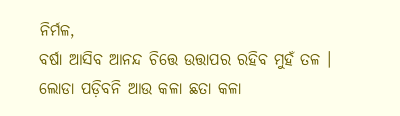ନିର୍ମଳ,
ବର୍ଷା ଆସିବ ଆନନ୍ଦ ଚିତ୍ତେ ଉତ୍ତାପର ରହିବ ମୁହଁ ତଳ ।
ଲୋଡା ପଡ଼ିବନି ଆଉ କଳା ଛତା କଳା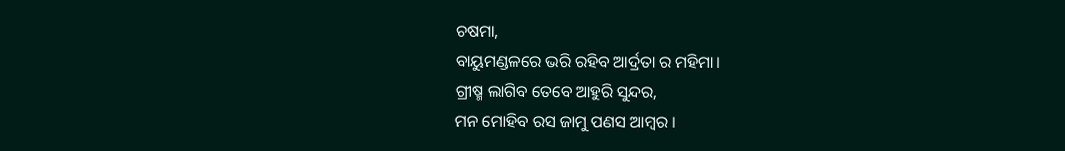ଚଷମା,
ବାୟୁମଣ୍ଡଳରେ ଭରି ରହିବ ଆର୍ଦ୍ରତା ର ମହିମା।
ଗ୍ରୀଷ୍ମ ଲାଗିବ ତେବେ ଆହୁରି ସୁନ୍ଦର,
ମନ ମୋହିବ ରସ ଜାମୁ ପଣସ ଆମ୍ବର ।